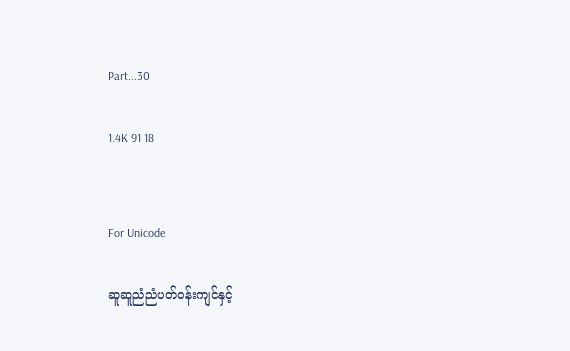Part...30

1.4K 91 18


For Unicode

ဆူဆူညံညံပတ်ဝန်းကျင်နှင့်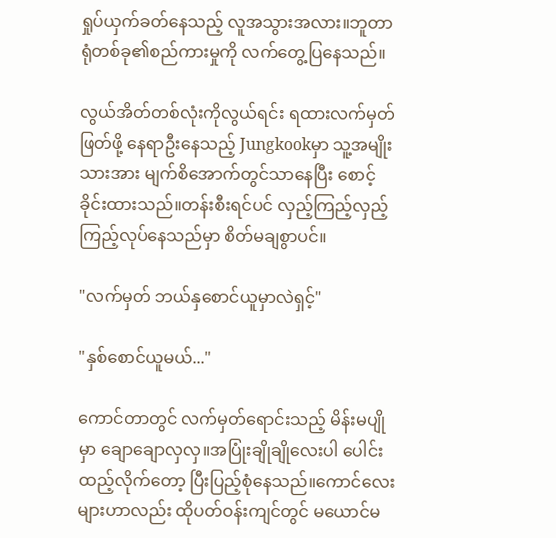ရှုပ်ယှက်ခတ်နေသည့် လူအသွားအလား။ဘူတာရုံတစ်ခု၏စည်ကားမှုကို လက်တွေ့ပြနေသည်။

လွယ်အိတ်တစ်လုံးကိုလွယ်ရင်း ရထားလက်မှတ်ဖြတ်ဖို့ နေရာဦးနေသည့် Jungkookမှာ သူ့အမျိုးသားအား မျက်စိအောက်တွင်သာနေပြီး စောင့်ခိုင်းထားသည်။တန်းစီးရင်ပင် လှည့်ကြည့်လှည့်ကြည့်လုပ်နေသည်မှာ စိတ်မချစွာပင်။

"လက်မှတ် ဘယ်နှစောင်ယူမှာလဲရှင့်"

"နှစ်စောင်ယူမယ်..."

ကောင်တာတွင် လက်မှတ်ရောင်းသည့် မိန်းမပျိုမှာ ချောချောလှလှ။အပြုံးချိုချိုလေးပါ ပေါင်းထည့်လိုက်တော့ ပြီးပြည့်စုံနေသည်။ကောင်လေးများဟာလည်း ထိုပတ်ဝန်းကျင်တွင် မယောင်မ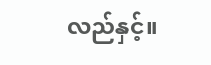လည်နှင့်။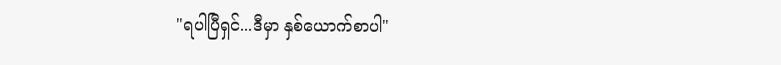"ရပါပြီရှင်...ဒီမှာ နှစ်ယောက်စာပါ"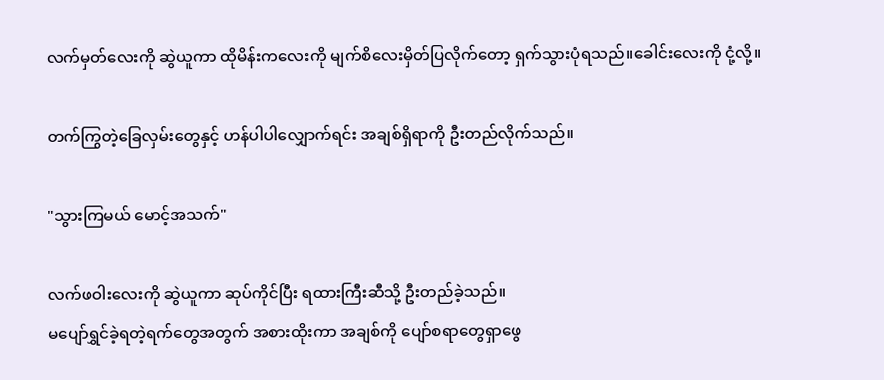လက်မှတ်လေးကို ဆွဲယူကာ ထိုမိန်းကလေးကို မျက်စိလေးမှိတ်ပြလိုက်တော့ ရှက်သွားပုံရသည်။ခေါင်းလေးကို ငုံ့လို့။

တက်ကြွတဲ့ခြေလှမ်းတွေနှင့် ဟန်ပါပါလျှောက်ရင်း အချစ်ရှိရာကို ဦးတည်လိုက်သည်။

"သွားကြမယ် မောင့်အသက်"

လက်ဖဝါးလေးကို ဆွဲယူကာ ဆုပ်ကိုင်ပြီး ရထားကြီးဆီသို့ ဦးတည်ခဲ့သည်။
မပျော်ရွှင်ခဲ့ရတဲ့ရက်တွေအတွက် အစားထိုးကာ အချစ်ကို ပျော်စရာတွေရှာဖွေ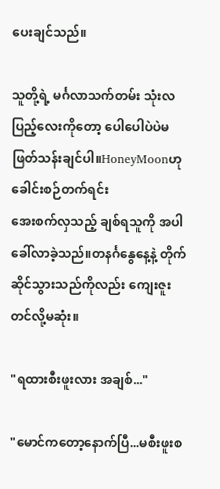ပေးချင်သည်။

သူတို့ရဲ့ မင်္ဂလာသက်တမ်း သုံးလပြည့်လေးကိုတော့ ပေါပေါပဲပဲမဖြတ်သန်းချင်ပါ။HoneyMoonဟု ခေါင်းစဉ်တက်ရင်း
အေးစက်လှသည့် ချစ်ရသူကို အပါခေါ်လာခဲ့သည်။တနင်္ဂနွေနေ့နဲ့ တိုက်ဆိုင်သွားသည်ကိုလည်း ကျေးဇူးတင်လို့မဆုံး။

"ရထားစီးဖူးလား အချစ်..."

"မောင်ကတော့နောက်ပြီ...မစီးဖူးစ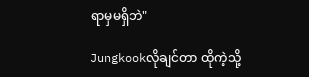ရာမှမရှိဘဲ"

Jungkookလိုချင်တာ ထိုကဲ့သို့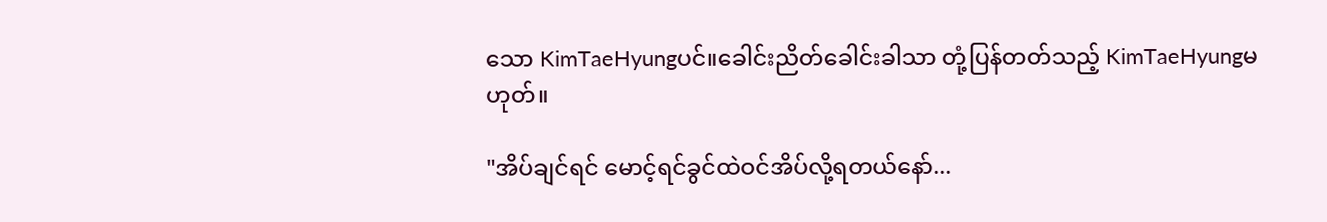သော KimTaeHyungပင်။ခေါင်းညိတ်ခေါင်းခါသာ တုံ့ပြန်တတ်သည့် KimTaeHyungမဟုတ်။

"အိပ်ချင်ရင် မောင့်ရင်ခွင်ထဲဝင်အိပ်လို့ရတယ်နော်...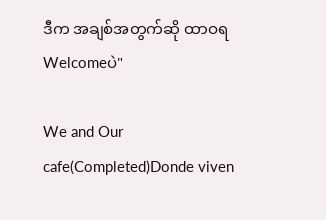ဒီက အချစ်အတွက်ဆို ထာဝရ Welcomeပဲ"

We and Our cafe(Completed)Donde viven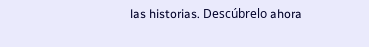las historias. Descúbrelo ahora